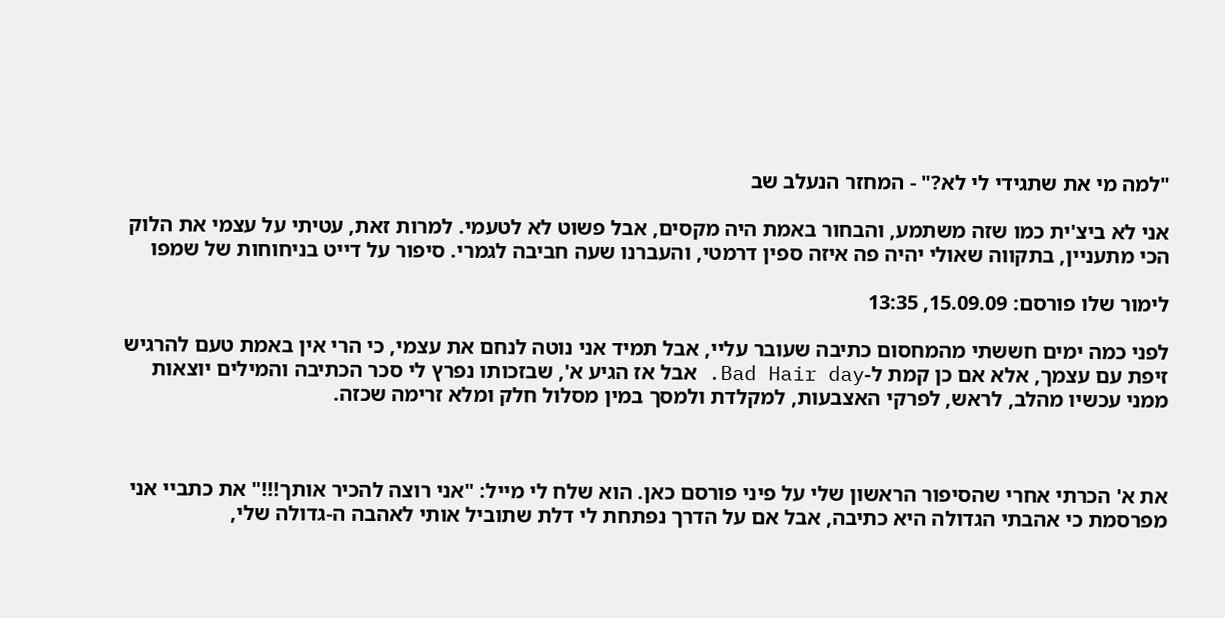"למה מי את שתגידי לי לא?" - המחזר הנעלב שב

אני לא ביצ'ית כמו שזה משתמע, והבחור באמת היה מקסים, אבל פשוט לא לטעמי. למרות זאת, עטיתי על עצמי את הלוק הכי מתעניין, בתקווה שאולי יהיה פה איזה ספין דרמטי, והעברנו שעה חביבה לגמרי. סיפור על דייט בניחוחות של שמפו

לימור שלו פורסם: 15.09.09, 13:35

לפני כמה ימים חששתי מהמחסום כתיבה שעובר עליי, אבל תמיד אני נוטה לנחם את עצמי, כי הרי אין באמת טעם להרגיש זיפת עם עצמך, אלא אם כן קמת ל-Bad Hair day. אבל אז הגיע א', שבזכותו נפרץ לי סכר הכתיבה והמילים יוצאות ממני עכשיו מהלב, לראש, לפרקי האצבעות, למקלדת ולמסך במין מסלול חלק ומלא זרימה שכזה.



את א' הכרתי אחרי שהסיפור הראשון שלי על פיני פורסם כאן. הוא שלח לי מייל: "אני רוצה להכיר אותך!!!" את כתביי אני מפרסמת כי אהבתי הגדולה היא כתיבה, אבל אם על הדרך נפתחת לי דלת שתוביל אותי לאהבה ה-גדולה שלי,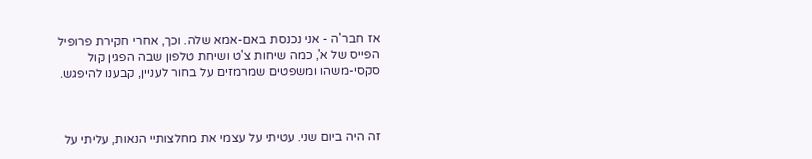אז חבר'ה - אני נכנסת באם-אמא שלה. וכך, אחרי חקירת פרופיל הפייס של א', כמה שיחות צ'ט ושיחת טלפון שבה הפגין קול סקסי-משהו ומשפטים שמרמזים על בחור לעניין, קבענו להיפגש.



זה היה ביום שני. עטיתי על עצמי את מחלצותיי הנאות, עליתי על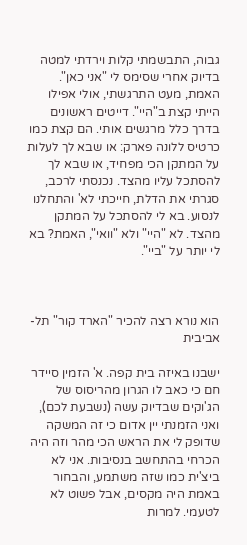גבוה, התבשמתי קלות וירדתי למטה בדיוק אחרי שסימס לי "אני כאן". האמת, מעט התרגשתי, אולי אפילו הייתי קצת ב"היי". דייטים ראשונים בדרך כלל מרגשים אותי. הם קצת כמו כרטיס ללונה פארק: או שבא לך לעלות על המתקן הכי מפחיד, או שבא לך להסתכל עליו מהצד. נכנסתי לרכב, סגרתי את הדלת, חייכתי לא' והתחלנו לנסוע. בא לי להסתכל על המתקן מהצד. לא "היי" ולא "וואי", האמת? בא לי יותר על "ביי".



הוא נורא רצה להכיר "הארד קור" תל-אביבית

ישבנו באיזה בית קפה. א' הזמין סיידר חם כי כאב לו הגרון מהריסוס של הג'וקים שבדיוק עשה (נשבעת לכם), ואני הזמנתי יין אדום כי זה המשקה שדופק לי את הראש הכי מהר וזה היה הכרחי בהתחשב בנסיבות. אני לא ביצ'ית כמו שזה משתמע, והבחור באמת היה מקסים, אבל פשוט לא לטעמי. למרות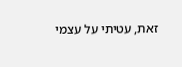זאת, עטיתי על עצמי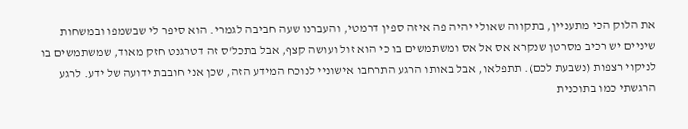את הלוק הכי מתעניין, בתקווה שאולי יהיה פה איזה ספין דרמטי, והעברנו שעה חביבה לגמרי. הוא סיפר לי שבשמפו ובמשחות שיניים יש רכיב מסרטן שנקרא אס אל אס ומשתמשים בו כי הוא זול ועושה קצף, אבל בתכל'ס זה דטרגנט חזק מאוד, שמשתמשים בו לניקוי רצפות (נשבעת לכם). תתפלאו, אבל באותו הרגע התרחבו אישוניי לנוכח המידע הזה, שכן אני חובבת ידועה של ידע. לרגע הרגשתי כמו בתוכנית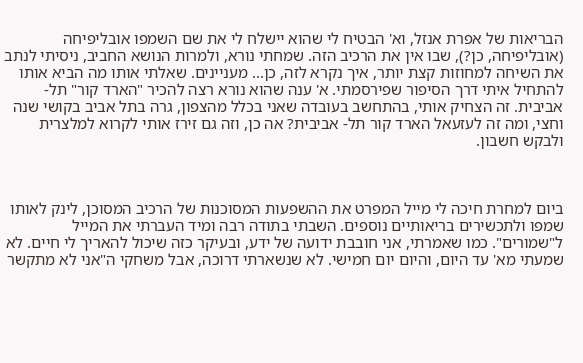הבריאות של אפרת אנזל, וא' הבטיח לי שהוא יישלח לי את שם השמפו אובליפיחה (אובליפיחה, כן?), שבו אין את הרכיב הזה. שמחתי נורא, ולמרות הנושא החביב, ניסיתי לנתב את השיחה למחוזות קצת יותר, איך נקרא לזה, כן... מעניינים. שאלתי אותו מה הביא אותו להתחיל איתי דרך הסיפור שפירסמתי. א' ענה שהוא נורא רצה להכיר "הארד קור" תל-אביבית. זה הצחיק אותי, בהתחשב בעובדה שאני בכלל מהצפון, גרה בתל אביב בקושי שנה וחצי, ומה זה לעזעאל הארד קור תל- אביבית? אה כן, וזה גם זירז אותי לקרוא למלצרית ולבקש חשבון.



ביום למחרת חיכה לי מייל המפרט את ההשפעות המסוכנות של הרכיב המסוכן, לינק לאותו שמפו ולתכשירים בריאותיים נוספים. השבתי בתודה רבה ומיד העברתי את המייל ל"שמורים". כמו שאמרתי, אני חובבת ידועה של ידע, ובעיקר כזה שיכול להאריך לי חיים. לא שמעתי מא' עד היום, והיום יום חמישי. לא שנשארתי דרוכה, אבל משחקי ה"אני לא מתקשר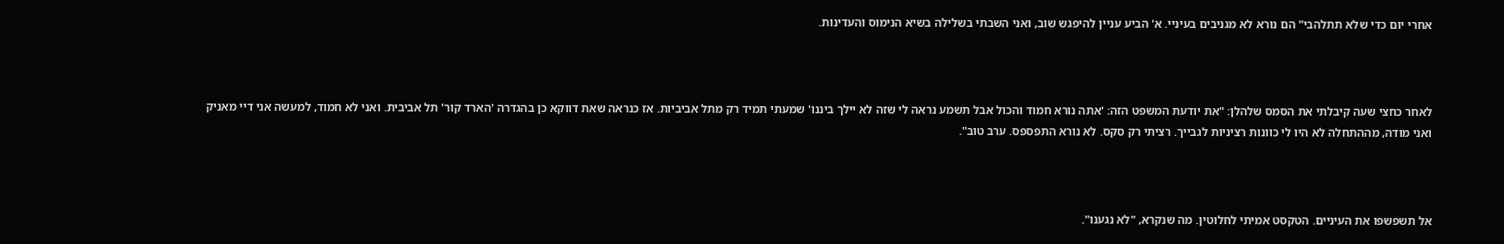אחרי יום כדי שלא תתלהבי" הם נורא לא מגניבים בעיניי. א' הביע עניין להיפגש שוב, ואני השבתי בשלילה בשיא הנימוס והעדינות.



לאחר כחצי שעה קיבלתי את הסמס שלהלן: "את יודעת המשפט הזה: 'אתה נורא חמוד והכול אבל תשמע נראה לי שזה לא יילך ביננו' שמעתי תמיד רק מתל אביביות. אז כנראה שאת דווקא כן בהגדרה 'הארד קור' תל אביבית. ואני לא חמוד, למעשה אני דיי מאניק ואני מודה, מההתחלה לא היו לי כוונות רציניות לגבייך. רציתי רק סקס. לא נורא התפספס. ערב טוב".



אל תשפשפו את העיניים. הטקסט אמיתי לחלוטין. מה שנקרא, "לא נגענו".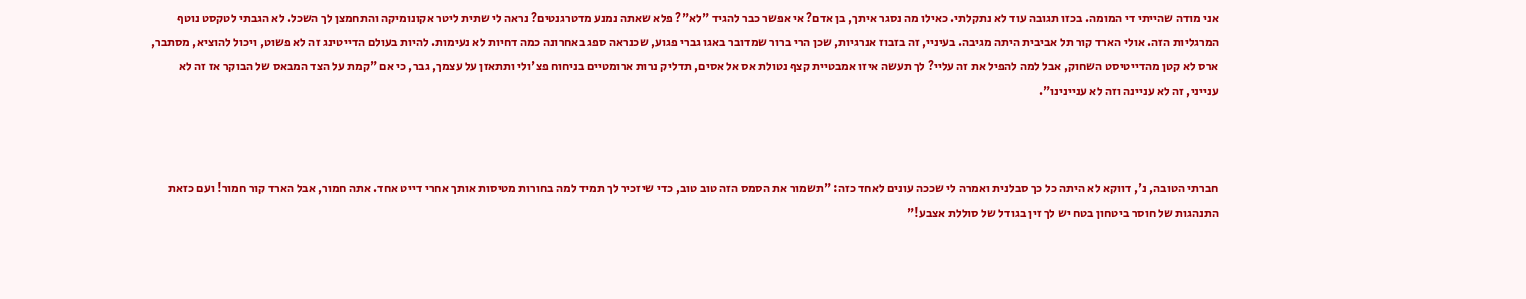אני מודה שהייתי די המומה. בכזו תגובה עוד לא נתקלתי. כאילו מה נסגר איתך, בן אדם? אי אפשר כבר להגיד "לא"? פלא שאתה נמנע מדטרגנטים? נראה לי שתית ליטר אקונומיקה והתחמצן לך השכל. לא הגבתי לטקסט נוטף המרגליות הזה. אולי הארד קור תל אביבית היתה מגיבה. בעיניי, זה בזבוז אנרגיות, שכן הרי ברור שמדובר באגו גברי פגוע, שכנראה ספג באחרונה כמה דחיות לא נעימות. להיות בעולם הדייטינג זה לא פשוט, ויכול להוציא, מסתבר, ארס לא קטן מהדייטיסט השחוק, אבל למה להפיל את זה עליי? לך תעשה איזו אמבטיית קצף נטולת אס אל אסים, תדליק נרות ארומטיים בניחוח פצ'ולי ותתאזן על עצמך, גבר, כי אם "קמת על הצד המבאס של הבוקר אז זה לא ענייני, זה לא עניינה וזה לא עניינינו".



חברתי הטובה, נ', דווקא לא היתה כל כך סבלנית ואמרה לי שככה עונים לאחד כזה: "תשמור את הסמס הזה טוב טוב, כדי שיזכיר לך תמיד למה בחורות מטיסות אותך אחרי דייט אחד. אתה חמור, אבל הארד קור חמור! ועם כזאת התנהגות של חוסר ביטחון בטח יש לך זין בגודל של סוללת אצבע!"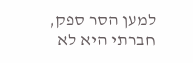למען הסר ספק, חברתי היא לא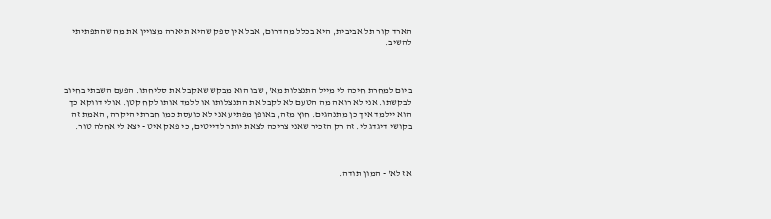הארד קור תל אביבית, היא בכלל מהדרום, אבל אין ספק שהיא תיארה מצויין את מה שהתפתיתי להשיב.



ביום למחרת חיכה לי מייל התנצלות מא', שבו הוא מבקש שאקבל את סליחתו. הפעם השבתי בחיוב לבקשתו. אני לא רואה מה הטעם לא לקבל את התנצלותו או ללמד אותו לקח קטן. אולי דווקא כך הוא יילמד איך כן מתנהגים. חוץ מזה, באופן מפתיע אני לא כועסת כמו חברתי היקרה, האמת זה בקושי דיגדג לי. זה רק הזכיר שאני צריכה לצאת יותר לדייטים, כי פאק איט - יצא לי אחלה טור.



אז לא' - המון תודה.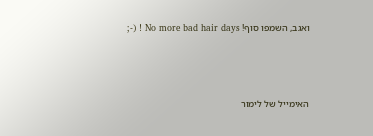ואגב, השמפו סוף! No more bad hair days ! (-;



האימייל של לימור